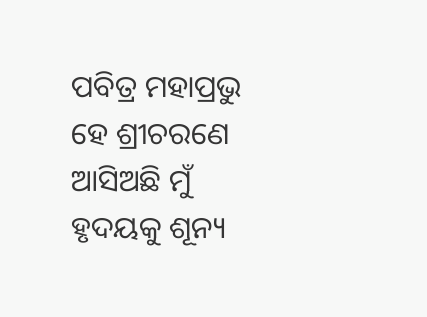ପବିତ୍ର ମହାପ୍ରଭୁ ହେ ଶ୍ରୀଚରଣେ ଆସିଅଛି ମୁଁ
ହୃଦୟକୁ ଶୂନ୍ୟ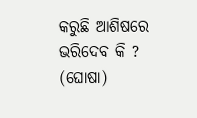କରୁଛି ଆଶିଷରେ ଭରିଦେବ କି ? (ଘୋଷା)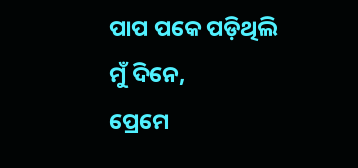ପାପ ପକେ ପଡ଼ିଥିଲି ମୁଁ ଦିନେ,
ପ୍ରେମେ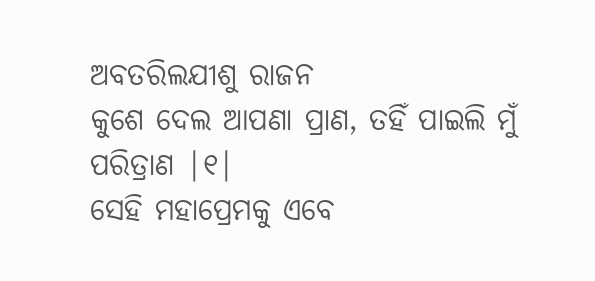ଅବତରିଲଯୀଶୁ ରାଜନ
କୁଶେ ଦେଲ ଆପଣା ପ୍ରାଣ, ତହିଁ ପାଇଲି ମୁଁ ପରିତ୍ରାଣ |୧|
ସେହି ମହାପ୍ରେମକୁ ଏବେ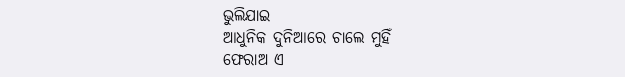ଭୁଲିଯାଇ
ଆଧୁନିକ ଦୁନିଆରେ ଚାଲେ ମୁହିଁ
ଫେରାଅ ଏ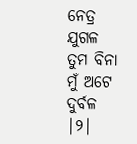ନେତ୍ର ଯୁଗଳ
ତୁମ ବିନା ମୁଁ ଅଟେ ଦୁର୍ବଳ |୨|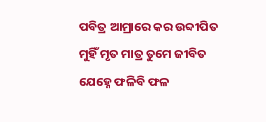ପବିତ୍ର ଆମ୍ରାରେ କର ଉବ୍ଦୀପିତ
ମୁହିଁ ମୃତ ମାତ୍ର ତୁମେ ଜୀବିତ
ଯେହ୍ନେ ଫଳିବି ଫଳ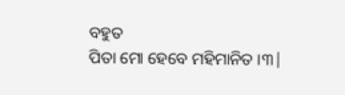ବହୁତ
ପିତା ମୋ ହେବେ ମହିମାନିତ ।୩|